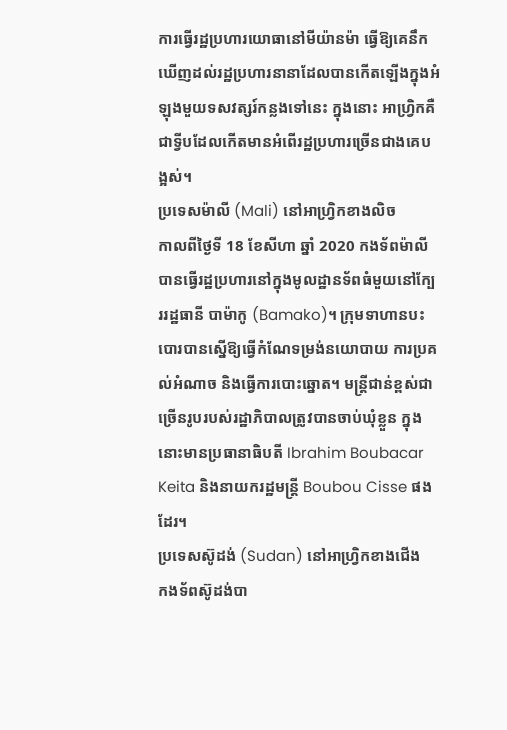ការធ្វើរដ្ឋប្រហារយោធានៅមីយ៉ានម៉ា ធ្វើឱ្យគេនឹកឃើញដល់រដ្ឋប្រហារនានាដែលបានកើតឡើងក្នុងអំឡុងមួយទសវត្សរ៍កន្លងទៅនេះ ក្នុងនោះ អាហ្វ្រិកគឺជាទ្វីបដែលកើតមានអំពើរដ្ឋប្រហារច្រើនជាងគេបង្អស់។
ប្រទេសម៉ាលី (Mali) នៅអាហ្វ្រិកខាងលិច
កាលពីថ្ងៃទី 18 ខែសីហា ឆ្នាំ 2020 កងទ័ពម៉ាលីបានធ្វើរដ្ឋប្រហារនៅក្នុងមូលដ្ឋានទ័ពធំមួយនៅក្បែររដ្ឋធានី បាម៉ាកូ (Bamako)។ ក្រុមទាហានបះបោរបានស្នើឱ្យធ្វើកំណែទម្រង់នយោបាយ ការប្រគល់អំណាច និងធ្វើការបោះឆ្នោត។ មន្ត្រីជាន់ខ្ពស់ជាច្រើនរូបរបស់រដ្ឋាភិបាលត្រូវបានចាប់ឃុំខ្លួន ក្នុងនោះមានប្រធានាធិបតី Ibrahim Boubacar Keita និងនាយករដ្ឋមន្ត្រី Boubou Cisse ផងដែរ។
ប្រទេសស៊ូដង់ (Sudan) នៅអាហ្វ្រិកខាងជើង
កងទ័ពស៊ូដង់បា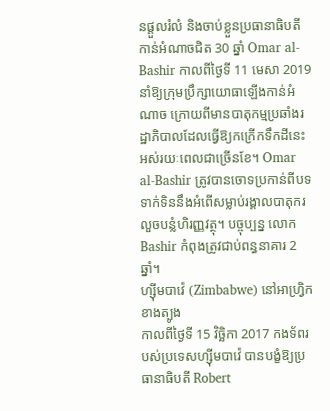នផ្ដួលរំលំ និងចាប់ខ្លួនប្រធានាធិបតីកាន់អំណាចជិត 30 ឆ្នាំ Omar al-Bashir កាលពីថ្ងៃទី 11 មេសា 2019 នាំឱ្យក្រុមប្រឹក្សាយោធាឡើងកាន់អំណាច ក្រោយពីមានបាតុកម្មប្រឆាំងរដ្ឋាភិបាលដែលធ្វើឱ្យកក្រើកទឹកដីនេះអស់រយៈពេលជាច្រើនខែ។ Omar al-Bashir ត្រូវបានចោទប្រកាន់ពីបទទាក់ទិននឹងអំពើសម្លាប់រង្គាលបាតុករ លួចបន្លំហិរញ្ញវត្ថុ។ បច្ចុប្បន្ន លោក Bashir កំពុងត្រូវជាប់ពន្ធនាគារ 2 ឆ្នាំ។
ហ្ស៊ីមបាវ៉េ (Zimbabwe) នៅអាហ្វ្រិកខាងត្បូង
កាលពីថ្ងៃទី 15 វិច្ឆិកា 2017 កងទ័ពរបស់ប្រទេសហ្ស៊ីមបាវ៉េ បានបង្ខំឱ្យប្រធានាធិបតី Robert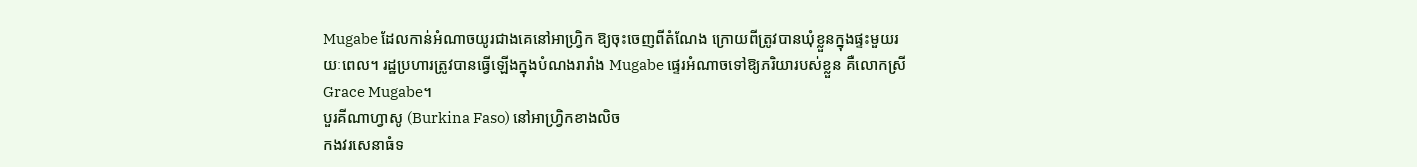Mugabe ដែលកាន់អំណាចយូរជាងគេនៅអាហ្វ្រិក ឱ្យចុះចេញពីតំណែង ក្រោយពីត្រូវបានឃុំខ្លួនក្នុងផ្ទះមួយរយៈពេល។ រដ្ឋប្រហារត្រូវបានធ្វើឡើងក្នុងបំណងរារាំង Mugabe ផ្ទេរអំណាចទៅឱ្យភរិយារបស់ខ្លួន គឺលោកស្រី Grace Mugabe។
បួរគីណាហ្វាសូ (Burkina Faso) នៅអាហ្វ្រិកខាងលិច
កងវរសេនាធំទ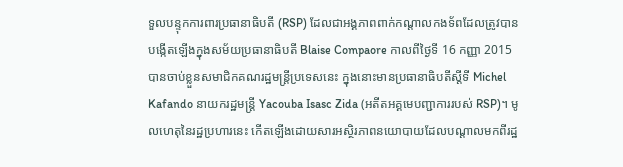ទួលបន្ទុកការពារប្រធានាធិបតី (RSP) ដែលជាអង្គភាពពាក់កណ្ដាលកងទ័ពដែលត្រូវបានបង្កើតឡើងក្នុងសម័យប្រធានាធិបតី Blaise Compaore កាលពីថ្ងៃទី 16 កញ្ញា 2015 បានចាប់ខ្លួនសមាជិកគណរដ្ឋមន្ត្រីប្រទេសនេះ ក្នុងនោះមានប្រធានាធិបតីស្ដីទី Michel Kafando នាយករដ្ឋមន្ត្រី Yacouba Isasc Zida (អតីតអគ្គមេបញ្ជាការរបស់ RSP)។ មូលហេតុនៃរដ្ឋប្រហារនេះ កើតឡើងដោយសារអស្ថិរភាពនយោបាយដែលបណ្ដាលមកពីរដ្ឋ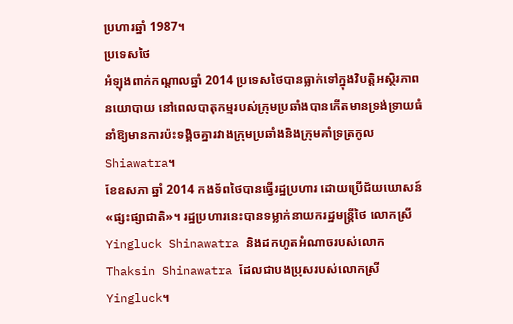ប្រហារឆ្នាំ 1987។
ប្រទេសថៃ
អំឡុងពាក់កណ្ដាលឆ្នាំ 2014 ប្រទេសថៃបានធ្លាក់ទៅក្នុងវិបត្តិអស្ថិរភាពនយោបាយ នៅពេលបាតុកម្មរបស់ក្រុមប្រឆាំងបានកើតមានទ្រង់ទ្រាយធំ នាំឱ្យមានការប៉ះទង្គិចគ្នារវាងក្រុមប្រឆាំងនិងក្រុមគាំទ្រត្រកូល Shiawatra។
ខែឧសភា ឆ្នាំ 2014 កងទ័ពថៃបានធ្វើរដ្ឋប្រហារ ដោយប្រើជ័យឃោសន៍ «ផ្សះផ្សាជាតិ»។ រដ្ឋប្រហារនេះបានទម្លាក់នាយករដ្ឋមន្ត្រីថៃ លោកស្រី Yingluck Shinawatra និងដកហូតអំណាចរបស់លោក Thaksin Shinawatra ដែលជាបងប្រុសរបស់លោកស្រី Yingluck។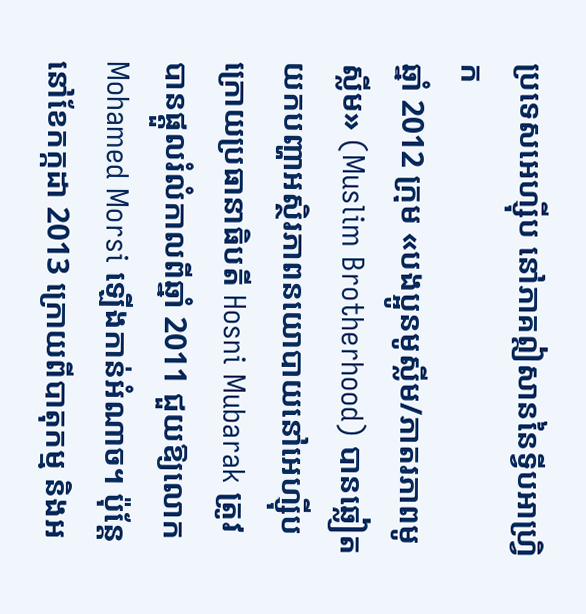ប្រទេសអេហ្ស៊ីប នៅភាគឦសាននៃទ្វីបអាហ្វ្រិក
ឆ្នាំ 2012 ក្រុម «បងប្អូនមូស្លីម/ភាតរភាពមូស្លីម» (Muslim Brotherhood) បានឆ្លៀតយកបញ្ហាអស្ថិរភាពនយោបាយនៅអេហ្ស៊ីប ក្រោយប្រធានាធិបតី Hosni Mubarak ត្រូវបានផ្ដួលរំលំកាលពីឆ្នាំ 2011 ជួយឱ្យលោក Mohamed Morsi ឡើងកាន់អំណាច។ ប៉ុន្តែ នៅខែកក្កដា 2013 ក្រោយពីបាតុកម្ម និងអ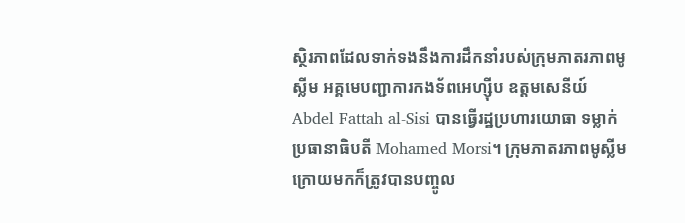ស្ថិរភាពដែលទាក់ទងនឹងការដឹកនាំរបស់ក្រុមភាតរភាពមូស្លីម អគ្គមេបញ្ជាការកងទ័ពអេហ្ស៊ីប ឧត្ដមសេនីយ៍ Abdel Fattah al-Sisi បានធ្វើរដ្ឋប្រហារយោធា ទម្លាក់ប្រធានាធិបតី Mohamed Morsi។ ក្រុមភាតរភាពមូស្លីម ក្រោយមកក៏ត្រូវបានបញ្ចូល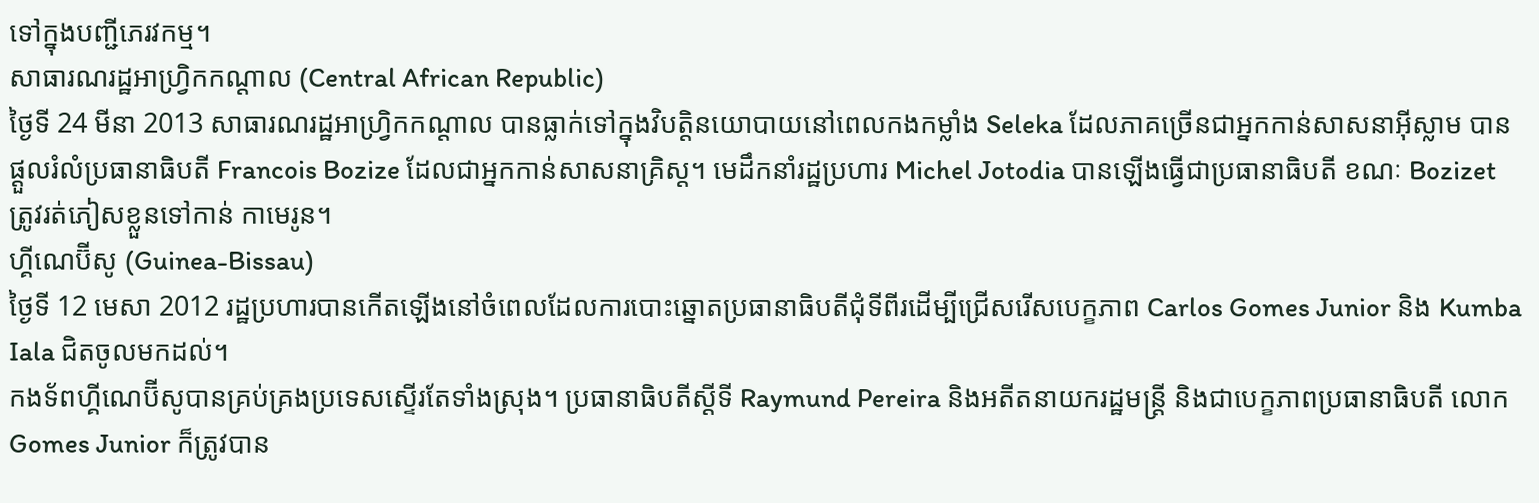ទៅក្នុងបញ្ជីភេរវកម្ម។
សាធារណរដ្ឋអាហ្វ្រិកកណ្ដាល (Central African Republic)
ថ្ងៃទី 24 មីនា 2013 សាធារណរដ្ឋអាហ្វ្រិកកណ្ដាល បានធ្លាក់ទៅក្នុងវិបត្តិនយោបាយនៅពេលកងកម្លាំង Seleka ដែលភាគច្រើនជាអ្នកកាន់សាសនាអ៊ីស្លាម បានផ្ដួលរំលំប្រធានាធិបតី Francois Bozize ដែលជាអ្នកកាន់សាសនាគ្រិស្ត។ មេដឹកនាំរដ្ឋប្រហារ Michel Jotodia បានឡើងធ្វើជាប្រធានាធិបតី ខណៈ Bozizet ត្រូវរត់ភៀសខ្លួនទៅកាន់ កាមេរូន។
ហ្គីណេប៊ីសូ (Guinea-Bissau)
ថ្ងៃទី 12 មេសា 2012 រដ្ឋប្រហារបានកើតឡើងនៅចំពេលដែលការបោះឆ្នោតប្រធានាធិបតីជុំទីពីរដើម្បីជ្រើសរើសបេក្ខភាព Carlos Gomes Junior និង Kumba Iala ជិតចូលមកដល់។
កងទ័ពហ្គីណេប៊ីសូបានគ្រប់គ្រងប្រទេសស្ទើរតែទាំងស្រុង។ ប្រធានាធិបតីស្ដីទី Raymund Pereira និងអតីតនាយករដ្ឋមន្ត្រី និងជាបេក្ខភាពប្រធានាធិបតី លោក Gomes Junior ក៏ត្រូវបាន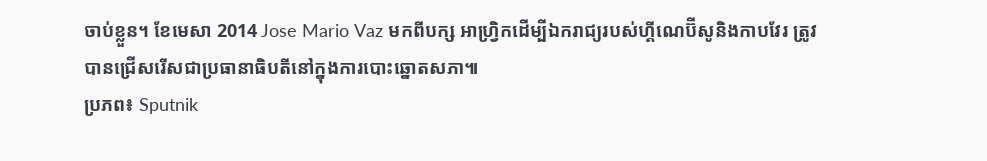ចាប់ខ្លួន។ ខែមេសា 2014 Jose Mario Vaz មកពីបក្ស អាហ្វ្រិកដើម្បីឯករាជ្យរបស់ហ្គីណេប៊ីសូនិងកាបវែរ ត្រូវបានជ្រើសរើសជាប្រធានាធិបតីនៅក្នុងការបោះឆ្នោតសភា៕
ប្រភព៖ Sputnik